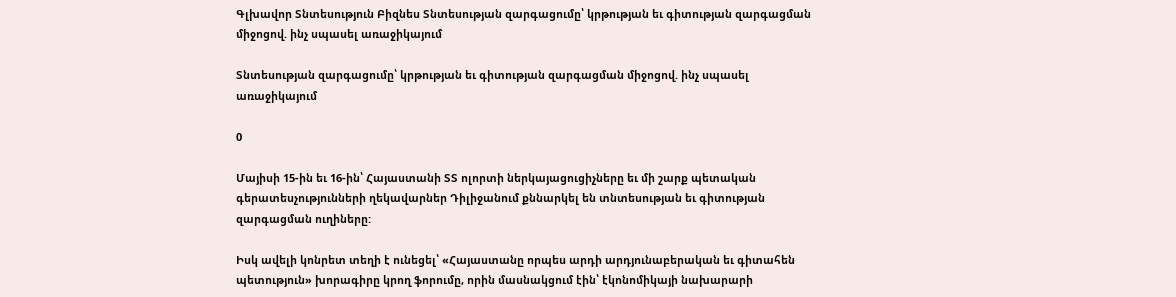Գլխավոր Տնտեսություն Բիզնես Տնտեսության զարգացումը՝ կրթության եւ գիտության զարգացման միջոցով. ինչ սպասել առաջիկայում

Տնտեսության զարգացումը՝ կրթության եւ գիտության զարգացման միջոցով. ինչ սպասել առաջիկայում

0

Մայիսի 15-ին եւ 16-ին՝ Հայաստանի ՏՏ ոլորտի ներկայացուցիչները եւ մի շարք պետական գերատեսչությունների ղեկավարներ Դիլիջանում քննարկել են տնտեսության եւ գիտության զարգացման ուղիները:

Իսկ ավելի կոնրետ տեղի է ունեցել՝ «Հայաստանը որպես արդի արդյունաբերական եւ գիտահեն պետություն» խորագիրը կրող ֆորումը, որին մասնակցում էին՝ էկոնոմիկայի նախարարի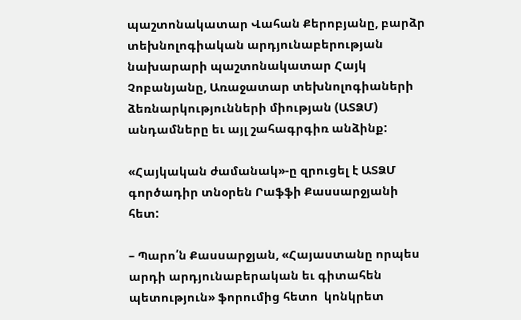պաշտոնակատար Վահան Քերոբյանը, բարձր տեխնոլոգիական արդյունաբերության նախարարի պաշտոնակատար Հայկ Չոբանյանը, Առաջատար տեխնոլոգիաների ձեռնարկությունների միության (ԱՏՁՄ) անդամները եւ այլ շահագրգիռ անձինք:

«Հայկական ժամանակ»-ը զրուցել է ԱՏՁՄ գործադիր տնօրեն Րաֆֆի Քասսարջյանի հետ:

– Պարո՛ն Քասսարջյան, «Հայաստանը որպես արդի արդյունաբերական եւ գիտահեն պետություն» ֆորումից հետո  կոնկրետ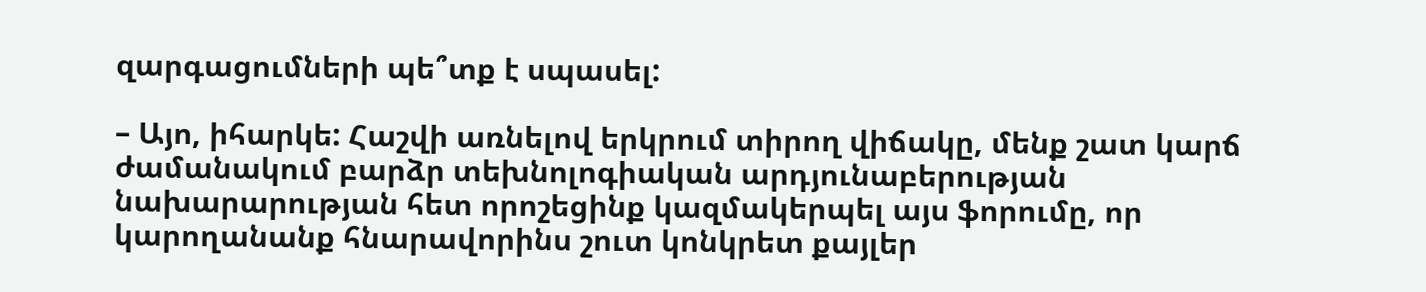զարգացումների պե՞տք է սպասել:

– Այո, իհարկե: Հաշվի առնելով երկրում տիրող վիճակը, մենք շատ կարճ ժամանակում բարձր տեխնոլոգիական արդյունաբերության նախարարության հետ որոշեցինք կազմակերպել այս ֆորումը, որ կարողանանք հնարավորինս շուտ կոնկրետ քայլեր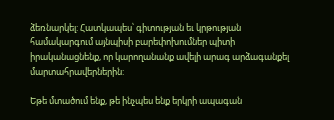ձեռնարկել: Հատկապես՝ գիտության եւ կրթության համակարգում այնպիսի բարեփոխումներ պիտի իրականացնենք, որ կարողանանք ավելի արագ արձագանքել մարտահրավերներին:

Եթե մտածում ենք, թե ինչպես ենք երկրի ապագան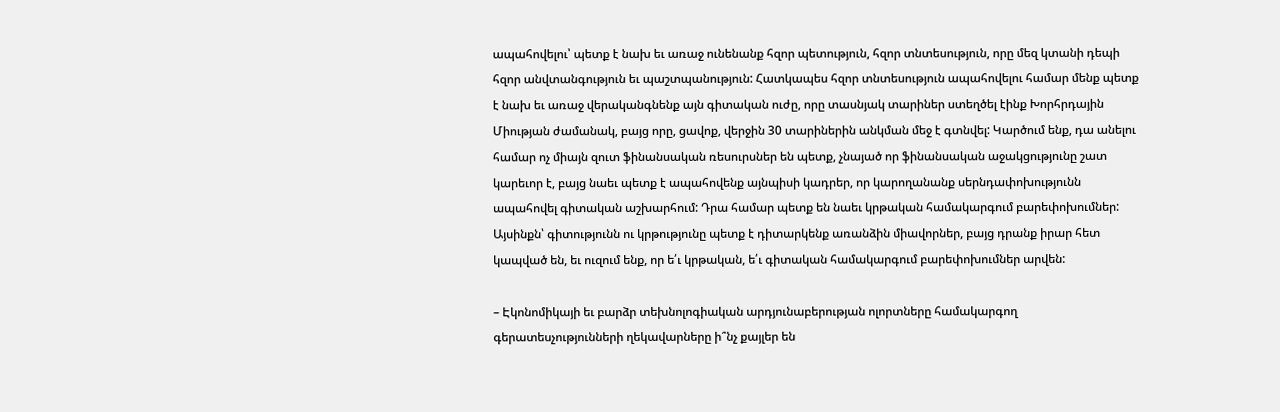ապահովելու՝ պետք է նախ եւ առաջ ունենանք հզոր պետություն, հզոր տնտեսություն, որը մեզ կտանի դեպի հզոր անվտանգություն եւ պաշտպանություն: Հատկապես հզոր տնտեսություն ապահովելու համար մենք պետք է նախ եւ առաջ վերականգնենք այն գիտական ուժը, որը տասնյակ տարիներ ստեղծել էինք Խորհրդային Միության ժամանակ, բայց որը, ցավոք, վերջին 30 տարիներին անկման մեջ է գտնվել: Կարծում ենք, դա անելու համար ոչ միայն զուտ ֆինանսական ռեսուրսներ են պետք, չնայած որ ֆինանսական աջակցությունը շատ կարեւոր է, բայց նաեւ պետք է ապահովենք այնպիսի կադրեր, որ կարողանանք սերնդափոխությունն ապահովել գիտական աշխարհում: Դրա համար պետք են նաեւ կրթական համակարգում բարեփոխումներ: Այսինքն՝ գիտությունն ու կրթությունը պետք է դիտարկենք առանձին միավորներ, բայց դրանք իրար հետ կապված են, եւ ուզում ենք, որ ե՛ւ կրթական, ե՛ւ գիտական համակարգում բարեփոխումներ արվեն:

– Էկոնոմիկայի եւ բարձր տեխնոլոգիական արդյունաբերության ոլորտները համակարգող գերատեսչությունների ղեկավարները ի՞նչ քայլեր են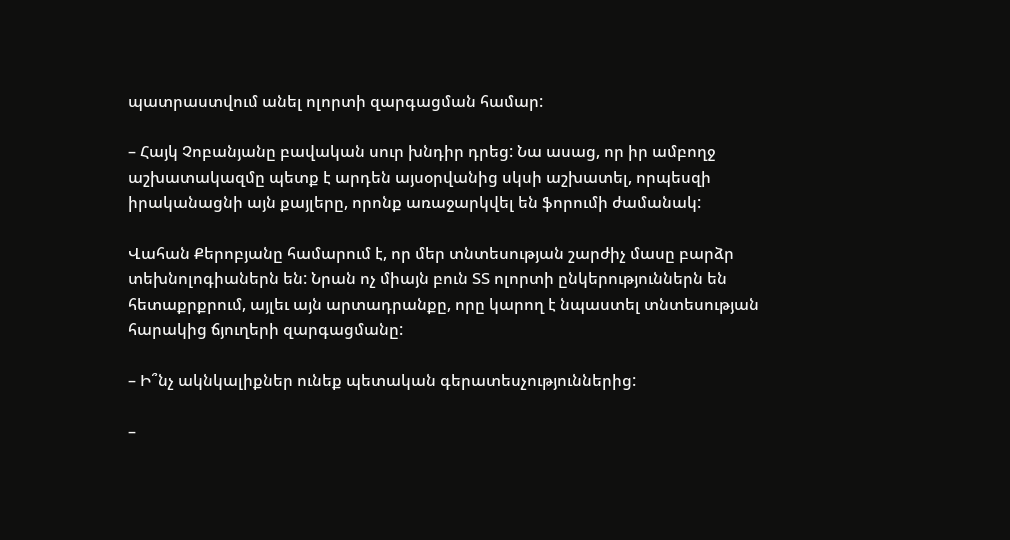պատրաստվում անել ոլորտի զարգացման համար:

– Հայկ Չոբանյանը բավական սուր խնդիր դրեց: Նա ասաց, որ իր ամբողջ աշխատակազմը պետք է արդեն այսօրվանից սկսի աշխատել, որպեսզի իրականացնի այն քայլերը, որոնք առաջարկվել են ֆորումի ժամանակ:

Վահան Քերոբյանը համարում է, որ մեր տնտեսության շարժիչ մասը բարձր տեխնոլոգիաներն են: Նրան ոչ միայն բուն ՏՏ ոլորտի ընկերություններն են հետաքրքրում, այլեւ այն արտադրանքը, որը կարող է նպաստել տնտեսության հարակից ճյուղերի զարգացմանը:

– Ի՞նչ ակնկալիքներ ունեք պետական գերատեսչություններից:

–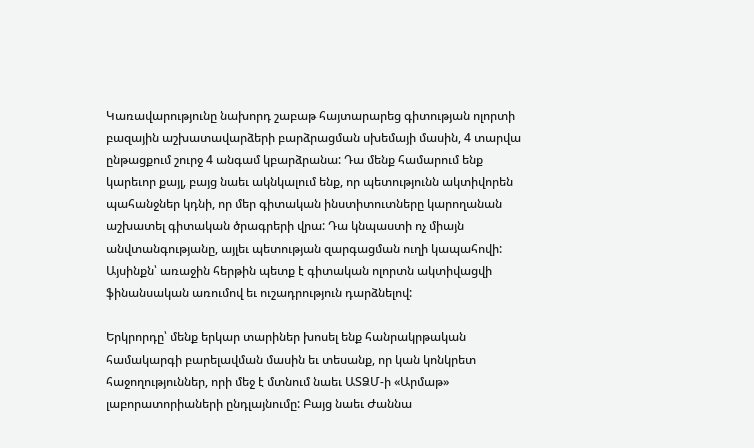Կառավարությունը նախորդ շաբաթ հայտարարեց գիտության ոլորտի բազային աշխատավարձերի բարձրացման սխեմայի մասին, 4 տարվա ընթացքում շուրջ 4 անգամ կբարձրանա: Դա մենք համարում ենք կարեւոր քայլ, բայց նաեւ ակնկալում ենք, որ պետությունն ակտիվորեն պահանջներ կդնի, որ մեր գիտական ինստիտուտները կարողանան աշխատել գիտական ծրագրերի վրա: Դա կնպաստի ոչ միայն անվտանգությանը, այլեւ պետության զարգացման ուղի կապահովի: Այսինքն՝ առաջին հերթին պետք է գիտական ոլորտն ակտիվացվի ֆինանսական առումով եւ ուշադրություն դարձնելով:

Երկրորդը՝ մենք երկար տարիներ խոսել ենք հանրակրթական համակարգի բարելավման մասին եւ տեսանք, որ կան կոնկրետ հաջողություններ, որի մեջ է մտնում նաեւ ԱՏՁՄ-ի «Արմաթ» լաբորատորիաների ընդլայնումը: Բայց նաեւ Ժաննա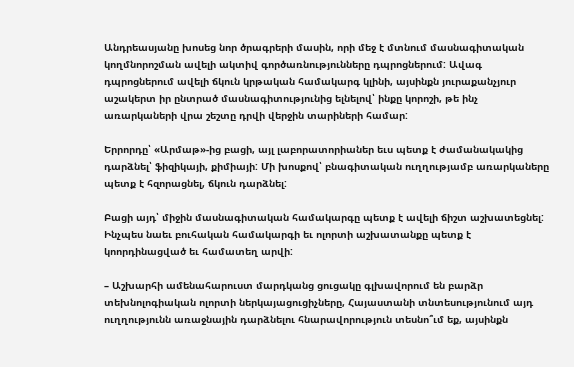Անդրեասյանը խոսեց նոր ծրագրերի մասին, որի մեջ է մտնում մասնագիտական կողմնորոշման ավելի ակտիվ գործառնությունները դպրոցներում: Ավագ դպրոցներում ավելի ճկուն կրթական համակարգ կլինի, այսինքն յուրաքանչյուր աշակերտ իր ընտրած մասնագիտությունից ելնելով՝ ինքը կորոշի, թե ինչ առարկաների վրա շեշտը դրվի վերջին տարիների համար:

Երրորդը՝ «Արմաթ»-ից բացի, այլ լաբորատորիաներ եւս պետք է ժամանակակից դարձնել՝ ֆիզիկայի, քիմիայի: Մի խոսքով՝ բնագիտական ուղղությամբ առարկաները պետք է հզորացնել, ճկուն դարձնել:

Բացի այդ՝ միջին մասնագիտական համակարգը պետք է ավելի ճիշտ աշխատեցնել: Ինչպես նաեւ բուհական համակարգի եւ ոլորտի աշխատանքը պետք է կոորդինացված եւ համատեղ արվի:

– Աշխարհի ամենահարուստ մարդկանց ցուցակը գլխավորում են բարձր տեխնոլոգիական ոլորտի ներկայացուցիչները, Հայաստանի տնտեսությունում այդ ուղղությունն առաջնային դարձնելու հնարավորություն տեսնո՞ւմ եք, այսինքն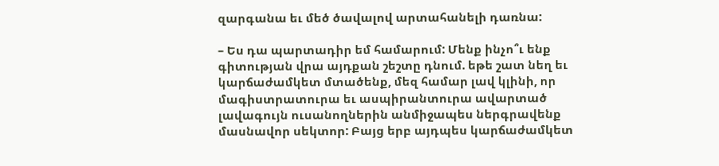զարգանա եւ մեծ ծավալով արտահանելի դառնա:

– Ես դա պարտադիր եմ համարում: Մենք ինչո՞ւ ենք գիտության վրա այդքան շեշտը դնում. եթե շատ նեղ եւ կարճաժամկետ մտածենք, մեզ համար լավ կլինի, որ մագիստրատուրա եւ ասպիրանտուրա ավարտած լավագույն ուսանողներին անմիջապես ներգրավենք մասնավոր սեկտոր: Բայց երբ այդպես կարճաժամկետ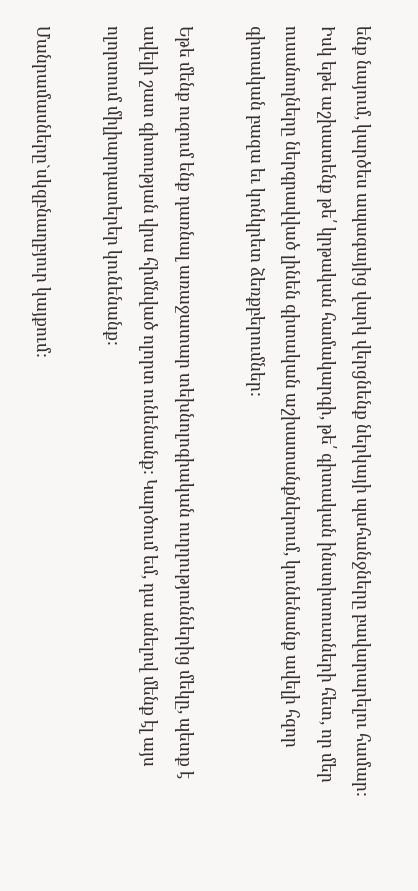ենք նայում, կարծես ապագայից վարկ վերցնենք ներկայի պահանջները բավարարելու համար: Իսկ եթե աշխատենք թե՛ կրթական համակարգի, թե՛ գիտական ինստիտուտների հետ, որ մեր ուսանողները ներգրավված լինեն գիտական աշխատանքներում, կունենանք ավելի հզոր գիտական բազա եւ կոնկրետ ձեռքբերումներ:

Եթե մենք ուզում ենք դառնալ առաջատար տեխնոլոգիական ուղղություններից մեկը, պետք է ավելի շատ գիտության վրա հիմնված ոլորտ ունենանք: Կարծում եմ, դա անելով մենք էլ այս ոլորտում միլիարդատերեր կունենանք:

Մանրամասները`սկզբնաղբյուր կայքում: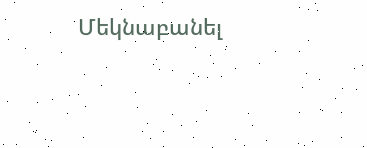Մեկնաբանել